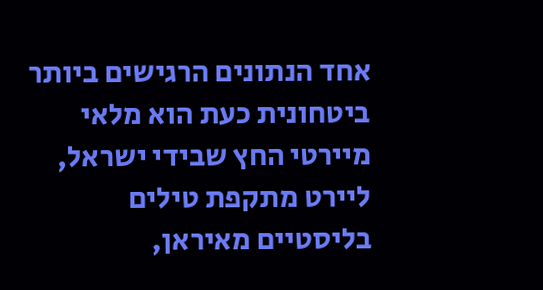אחד הנתונים הרגישים ביותר ביטחונית כעת הוא מלאי מיירטי החץ שבידי ישראל, ליירט מתקפת טילים בליסטיים מאיראן,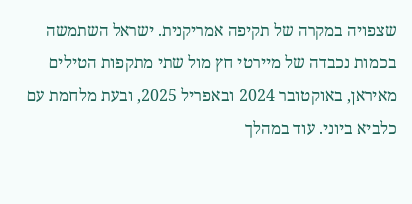שצפויה במקרה של תקיפה אמריקנית. ישראל השתמשה בכמות נכבדה של מיירטי חץ מול שתי מתקפות הטילים מאיראן, באוקטובר 2024 ובאפריל 2025, ובעת מלחמת עם כלביא ביוני. עוד במהלך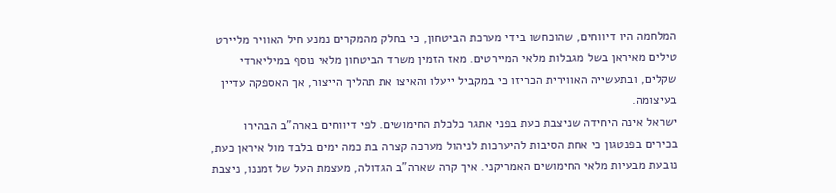המלחמה היו דיווחים, שהוכחשו בידי מערכת הביטחון, כי בחלק מהמקרים נמנע חיל האוויר מליירט טילים מאיראן בשל מגבלות מלאי המיירטים. מאז הזמין משרד הביטחון מלאי נוסף במיליארדי שקלים, ובתעשייה האווירית הכריזו כי במקביל ייעלו והאיצו את תהליך הייצור, אך האספקה עדיין בעיצומה.
ישראל אינה היחידה שניצבת כעת בפני אתגר כלכלת החימושים. לפי דיווחים בארה"ב הבהירו בכירים בפנטגון כי אחת הסיבות להיערכות לניהול מערכה קצרה בת כמה ימים בלבד מול איראן כעת, נובעת מבעיות מלאי החימושים האמריקני. איך קרה שארה"ב הגדולה, מעצמת העל של זמננו, ניצבת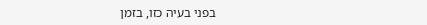בפני בעיה כזו, בזמן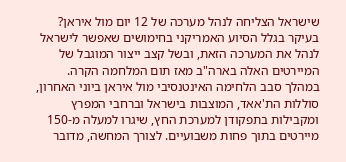שישראל הצליחה לנהל מערכה של 12 יום מול איראן? בעיקר בגלל הסיוע האמריקני בחימושים שאפשר לישראל לנהל את המערכה הזאת, ובשל קצב ייצור המוגבל של המיירטים האלה בארה"ב מאז תום המלחמה הקרה.
במהלך סבב הלחימה האינטנסיבי מול איראן ביוני האחרון, סוללות הת'אאד, המוצבות בישראל וברחבי המפרץ ומקבילות בתפקודן למערכת החץ, שיגרו למעלה מ-150 מיירטים בתוך פחות משבועיים. לצורך המחשה, מדובר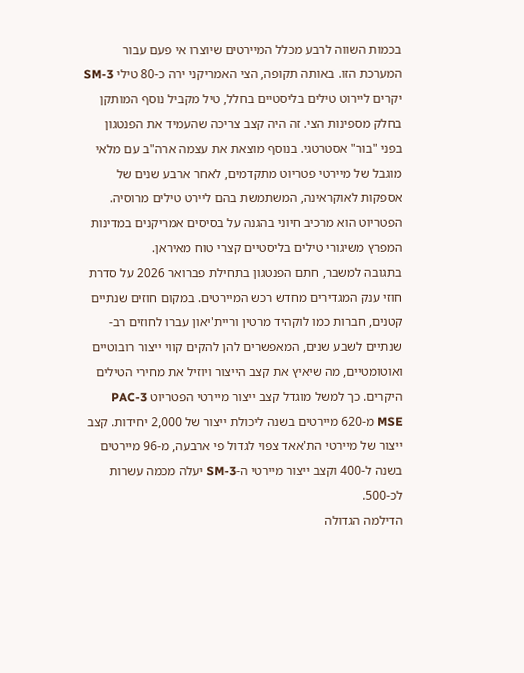בכמות השווה לרבע מכלל המיירטים שיוצרו אי פעם עבור המערכת הזו. באותה תקופה, הצי האמריקני ירה כ-80 טילי SM-3 יקרים ליירוט טילים בליסטיים בחלל, טיל מקביל נוסף המותקן בחלק מספינות הצי. זה היה קצב צריכה שהעמיד את הפנטגון בפני "בור" אסטרטגי. בנוסף מוצאת את עצמה ארה"ב עם מלאי מוגבל של מיירטי פטריוט מתקדמים, לאחר ארבע שנים של אספקות לאוקראינה, המשתמשת בהם ליירט טילים מרוסיה. הפטריוט הוא מרכיב חיוני בהגנה על בסיסים אמריקנים במדינות המפרץ משיגורי טילים בליסטיים קצרי טוח מאיראן.
בתגובה למשבר, חתם הפנטגון בתחילת פברואר 2026 על סדרת חוזי ענק המגדירים מחדש רכש המיירטים. במקום חוזים שנתיים קטנים, חברות כמו לוקהיד מרטין וריית'יאון עברו לחוזים רב-שנתיים לשבע שנים, המאפשרים להן להקים קווי ייצור רובוטיים ואוטומטיים, מה שיאיץ את קצב הייצור ויוזיל את מחירי הטילים היקרים. כך למשל מוגדל קצב ייצור מיירטי הפטריוט PAC-3 MSE מ-620 מיירטים בשנה ליכולת ייצור של 2,000 יחידות. קצב ייצור של מיירטי הת'אאד צפוי לגדול פי ארבעה, מ-96 מיירטים בשנה ל-400 וקצב ייצור מיירטי ה-SM-3 יעלה מכמה עשרות לכ-500.
הדילמה הגדולה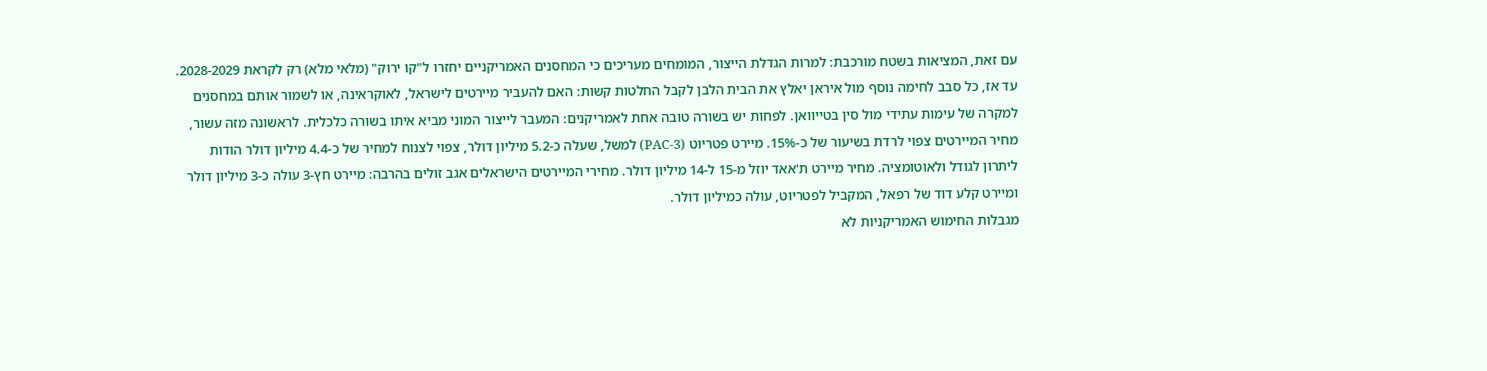עם זאת, המציאות בשטח מורכבת: למרות הגדלת הייצור, המומחים מעריכים כי המחסנים האמריקניים יחזרו ל"קו ירוק" (מלאי מלא) רק לקראת 2028-2029. עד אז, כל סבב לחימה נוסף מול איראן יאלץ את הבית הלבן לקבל החלטות קשות: האם להעביר מיירטים לישראל, לאוקראינה, או לשמור אותם במחסנים למקרה של עימות עתידי מול סין בטייוואן. לפחות יש בשורה טובה אחת לאמריקנים: המעבר לייצור המוני מביא איתו בשורה כלכלית. לראשונה מזה עשור, מחיר המיירטים צפוי לרדת בשיעור של כ-15%. מיירט פטריוט (PAC-3) למשל, שעלה כ-5.2 מיליון דולר, צפוי לצנוח למחיר של כ-4.4 מיליון דולר הודות ליתרון לגודל ולאוטומציה. מחיר מיירט ת'אאד יוזל מ-15 ל-14 מיליון דולר. מחירי המיירטים הישראלים אגב זולים בהרבה: מיירט חץ-3 עולה כ-3 מיליון דולר ומיירט קלע דוד של רפאל, המקביל לפטריוט, עולה כמיליון דולר.
מגבלות החימוש האמריקניות לא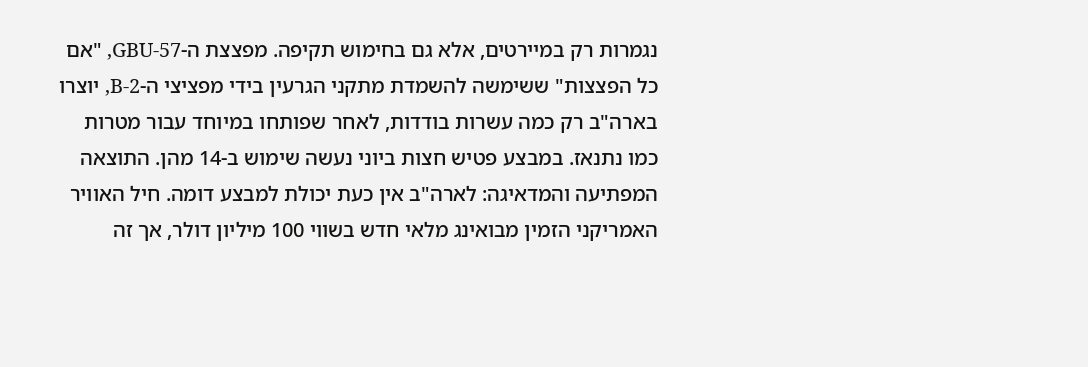נגמרות רק במיירטים, אלא גם בחימוש תקיפה. מפצצת ה-GBU-57, "אם כל הפצצות" ששימשה להשמדת מתקני הגרעין בידי מפציצי ה-B-2, יוצרו בארה"ב רק כמה עשרות בודדות, לאחר שפותחו במיוחד עבור מטרות כמו נתנאז. במבצע פטיש חצות ביוני נעשה שימוש ב-14 מהן. התוצאה המפתיעה והמדאיגה: לארה"ב אין כעת יכולת למבצע דומה. חיל האוויר האמריקני הזמין מבואינג מלאי חדש בשווי 100 מיליון דולר, אך זה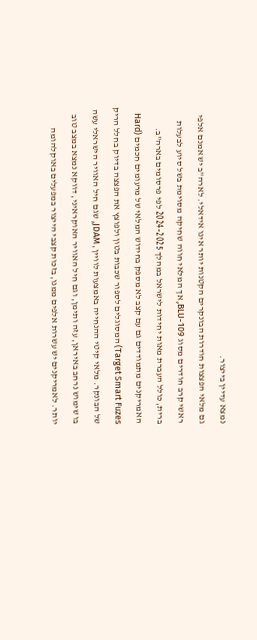נמצא עדיין בייצור.
גם מלאי הפצצות חודרות הבונקרים הקטנות יותר אינו אידאלי. לארה"ב יש אמנם אלפי ראשי קרב חודרים מסוג BLU-109, אך המלאי חווה שחיקה מסוימת בשל סיוע לבעלות ברית, כולל העברת מאות יחידות לישראל במהלך 2024-2025 לפי פרסומים בארה"ב. האמריקנים מתמודדים גם עם קצב לא מספק בחידוש המלאי של מרעומים חכמים (Hard Target Smart Fuzes) המסוגלים לספור שכבות בטון ולפוצץ את הפצצה בדיוק בחלל הריק של הבונקר. מלאי קיטי ההנחייה באמצעות לוויין, JDAM, שגם חיל האוויר הישראלי עשה בו שימוש נרחב באיראן, עזה ותימן, וגם חיל האוויר האוקראיני, דווקא נמצא במצב טוב יותר. לאמריקנים יש עשרות אלפים ממנו, בזכות קצבי הייצור במפעלים באוקלהומה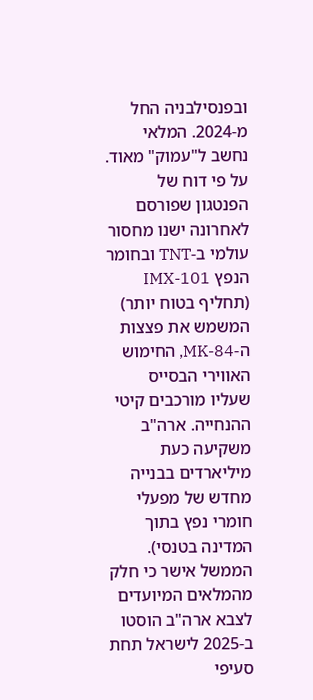ובפנסילבניה החל מ-2024. המלאי נחשב ל"עמוק" מאוד.
על פי דוח של הפנטגון שפורסם לאחרונה ישנו מחסור עולמי ב-TNT ובחומר הנפץ IMX-101 (תחליף בטוח יותר) המשמש את פצצות ה-MK-84, החימוש האווירי הבסייס שעליו מורכבים קיטי ההנחייה. ארה"ב משקיעה כעת מיליארדים בבנייה מחדש של מפעלי חומרי נפץ בתוך המדינה בטנסי). הממשל אישר כי חלק מהמלאים המיועדים לצבא ארה"ב הוסטו ב-2025 לישראל תחת סעיפי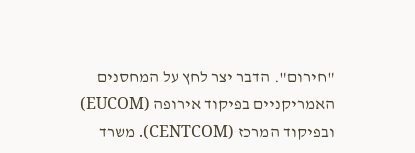"חירום". הדבר יצר לחץ על המחסנים האמריקניים בפיקוד אירופה (EUCOM) ובפיקוד המרכז (CENTCOM). משרד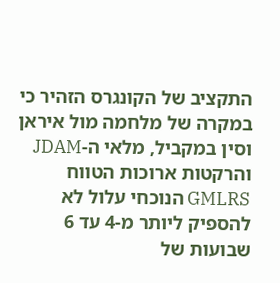התקציב של הקונגרס הזהיר כי במקרה של מלחמה מול איראן וסין במקביל, מלאי ה-JDAM והרקטות ארוכות הטווח GMLRS הנוכחי עלול לא להספיק ליותר מ-4 עד 6 שבועות של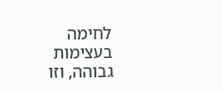לחימה בעצימות גבוהה, וזו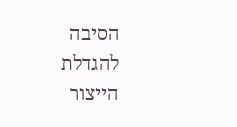הסיבה להגדלת הייצור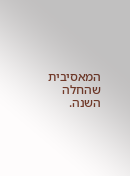המאסיבית שהחלה השנה.